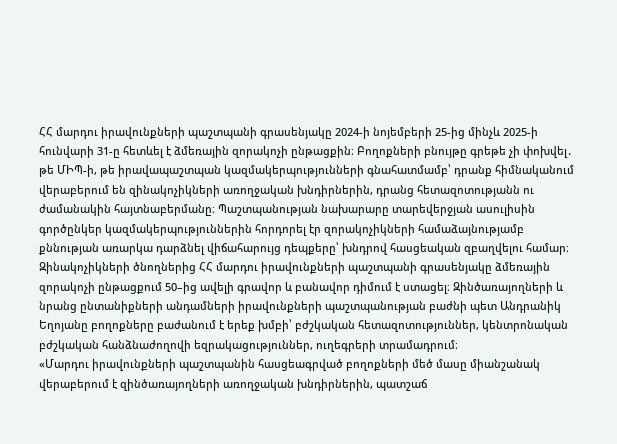ՀՀ մարդու իրավունքների պաշտպանի գրասենյակը 2024-ի նոյեմբերի 25-ից մինչև 2025-ի հունվարի 31-ը հետևել է ձմեռային զորակոչի ընթացքին։ Բողոքների բնույթը գրեթե չի փոխվել․ թե ՄԻՊ-ի, թե իրավապաշտպան կազմակերպությունների գնահատմամբ՝ դրանք հիմնականում վերաբերում են զինակոչիկների առողջական խնդիրներին, դրանց հետազոտությանն ու ժամանակին հայտնաբերմանը։ Պաշտպանության նախարարը տարեվերջյան ասուլիսին գործընկեր կազմակերպություններին հորդորել էր զորակոչիկների համաձայնությամբ քննության առարկա դարձնել վիճահարույց դեպքերը՝ խնդրով հասցեական զբաղվելու համար։
Զինակոչիկների ծնողներից ՀՀ մարդու իրավունքների պաշտպանի գրասենյակը ձմեռային զորակոչի ընթացքում 50–ից ավելի գրավոր և բանավոր դիմում է ստացել։ Զինծառայողների և նրանց ընտանիքների անդամների իրավունքների պաշտպանության բաժնի պետ Անդրանիկ Եղոյանը բողոքները բաժանում է երեք խմբի՝ բժշկական հետազոտություններ, կենտրոնական բժշկական հանձնաժողովի եզրակացություններ, ուղեգրերի տրամադրում։
«Մարդու իրավունքների պաշտպանին հասցեագրված բողոքների մեծ մասը միանշանակ վերաբերում է զինծառայողների առողջական խնդիրներին, պատշաճ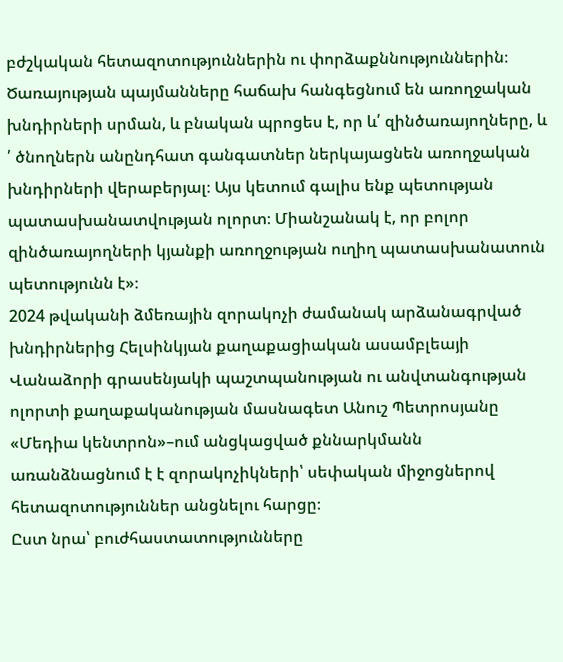բժշկական հետազոտություններին ու փորձաքննություններին։ Ծառայության պայմանները հաճախ հանգեցնում են առողջական խնդիրների սրման, և բնական պրոցես է, որ և՛ զինծառայողները, և ՛ ծնողներն անընդհատ գանգատներ ներկայացնեն առողջական խնդիրների վերաբերյալ։ Այս կետում գալիս ենք պետության պատասխանատվության ոլորտ։ Միանշանակ է, որ բոլոր զինծառայողների կյանքի առողջության ուղիղ պատասխանատուն պետությունն է»։
2024 թվականի ձմեռային զորակոչի ժամանակ արձանագրված խնդիրներից Հելսինկյան քաղաքացիական ասամբլեայի Վանաձորի գրասենյակի պաշտպանության ու անվտանգության ոլորտի քաղաքականության մասնագետ Անուշ Պետրոսյանը «Մեդիա կենտրոն»–ում անցկացված քննարկմանն առանձնացնում է է զորակոչիկների՝ սեփական միջոցներով հետազոտություններ անցնելու հարցը։
Ըստ նրա՝ բուժհաստատությունները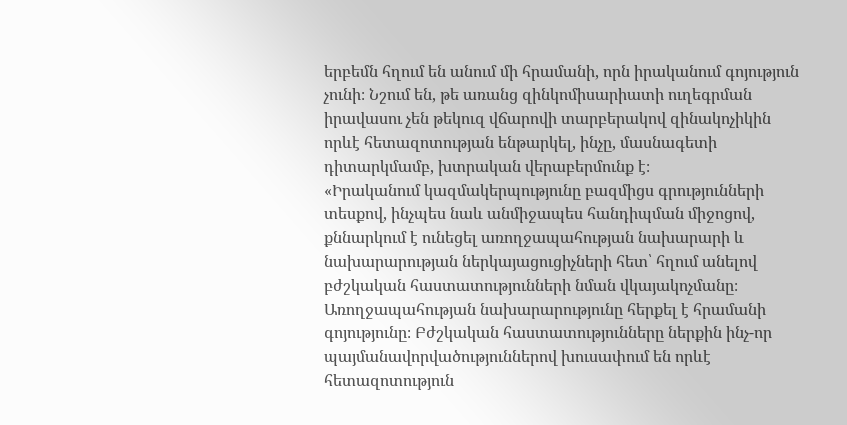երբեմն հղում են անում մի հրամանի, որն իրականում գոյություն չունի։ Նշում են, թե առանց զինկոմիսարիատի ուղեգրման իրավասու չեն թեկուզ վճարովի տարբերակով զինակոչիկին որևէ հետազոտության ենթարկել, ինչը, մասնագետի դիտարկմամբ, խտրական վերաբերմունք է։
«Իրականում կազմակերպությունը բազմիցս գրությունների տեսքով, ինչպես նաև անմիջապես հանդիպման միջոցով, քննարկում է ունեցել առողջապահության նախարարի և նախարարության ներկայացուցիչների հետ՝ հղում անելով բժշկական հաստատությունների նման վկայակոչմանը։ Առողջապահության նախարարությունը հերքել է հրամանի գոյությունը։ Բժշկական հաստատությունները ներքին ինչ-որ պայմանավորվածություններով խուսափում են որևէ հետազոտություն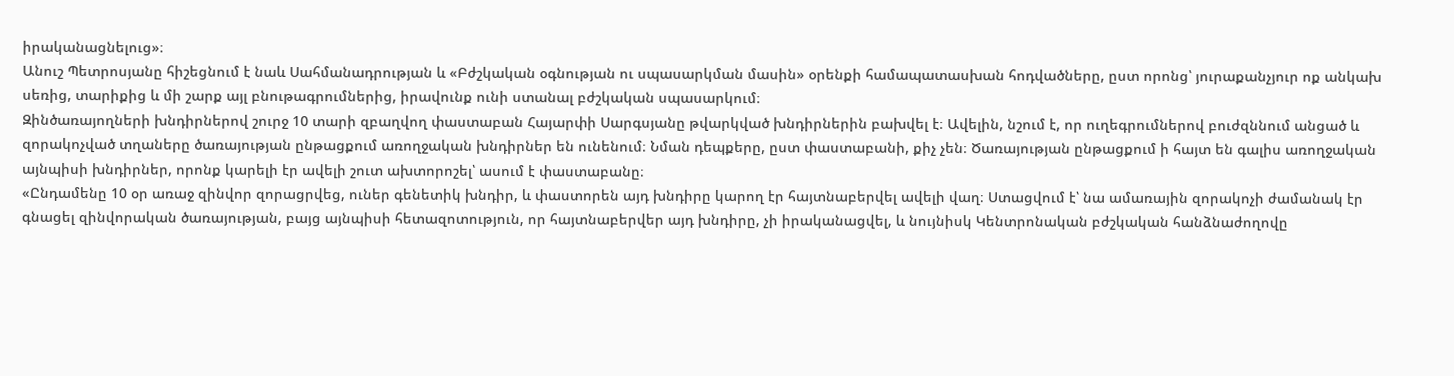իրականացնելուց»։
Անուշ Պետրոսյանը հիշեցնում է նաև Սահմանադրության և «Բժշկական օգնության ու սպասարկման մասին» օրենքի համապատասխան հոդվածները, ըստ որոնց՝ յուրաքանչյուր ոք անկախ սեռից, տարիքից և մի շարք այլ բնութագրումներից, իրավունք ունի ստանալ բժշկական սպասարկում։
Զինծառայողների խնդիրներով շուրջ 10 տարի զբաղվող փաստաբան Հայարփի Սարգսյանը թվարկված խնդիրներին բախվել է։ Ավելին, նշում է, որ ուղեգրումներով բուժզննում անցած և զորակոչված տղաները ծառայության ընթացքում առողջական խնդիրներ են ունենում։ Նման դեպքերը, ըստ փաստաբանի, քիչ չեն։ Ծառայության ընթացքում ի հայտ են գալիս առողջական այնպիսի խնդիրներ, որոնք կարելի էր ավելի շուտ ախտորոշել՝ ասում է փաստաբանը։
«Ընդամենը 10 օր առաջ զինվոր զորացրվեց, ուներ գենետիկ խնդիր, և փաստորեն այդ խնդիրը կարող էր հայտնաբերվել ավելի վաղ։ Ստացվում է՝ նա ամառային զորակոչի ժամանակ էր գնացել զինվորական ծառայության, բայց այնպիսի հետազոտություն, որ հայտնաբերվեր այդ խնդիրը, չի իրականացվել, և նույնիսկ Կենտրոնական բժշկական հանձնաժողովը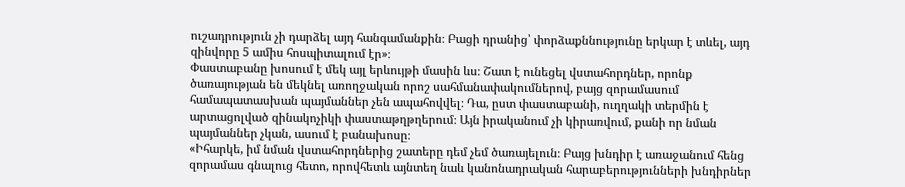ուշադրություն չի դարձել այդ հանգամանքին։ Բացի դրանից՝ փորձաքննությունը երկար է տևել, այդ զինվորը 5 ամիս հոսպիտալում էր»։
Փաստաբանը խոսում է մեկ այլ երևույթի մասին ևս։ Շատ է ունեցել վստահորդներ, որոնք ծառայության են մեկնել առողջական որոշ սահմանափակումներով, բայց զորամասում համապատասխան պայմաններ չեն ապահովվել։ Դա, ըստ փաստաբանի, ուղղակի տերմին է արտացոլված զինակոչիկի փաստաթղթղերում։ Այն իրականում չի կիրառվում, քանի որ նման պայմաններ չկան, ասում է բանախոսը։
«Իհարկե, իմ նման վստահորդներից շատերը դեմ չեմ ծառայելուն։ Բայց խնդիր է առաջանում հենց զորամաս գնալուց հետո, որովհետև այնտեղ նաև կանոնադրական հարաբերությունների խնդիրներ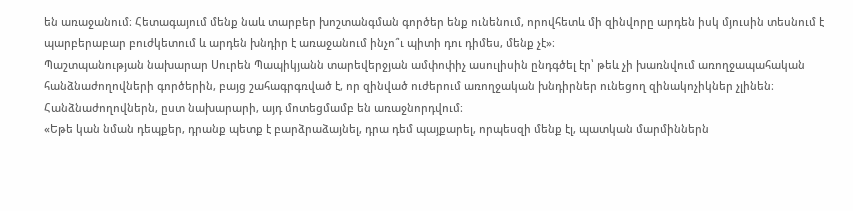են առաջանում։ Հետագայում մենք նաև տարբեր խոշտանգման գործեր ենք ունենում, որովհետև մի զինվորը արդեն իսկ մյուսին տեսնում է պարբերաբար բուժկետում և արդեն խնդիր է առաջանում ինչո՞ւ պիտի դու դիմես, մենք չէ»։
Պաշտպանության նախարար Սուրեն Պապիկյանն տարեվերջյան ամփոփիչ ասուլիսին ընդգծել էր՝ թեև չի խառնվում առողջապահական հանձնաժողովների գործերին, բայց շահագրգռված է, որ զինված ուժերում առողջական խնդիրներ ունեցող զինակոչիկներ չլինեն։ Հանձնաժողովներն, ըստ նախարարի, այդ մոտեցմամբ են առաջնորդվում։
«Եթե կան նման դեպքեր, դրանք պետք է բարձրաձայնել, դրա դեմ պայքարել, որպեսզի մենք էլ, պատկան մարմիններն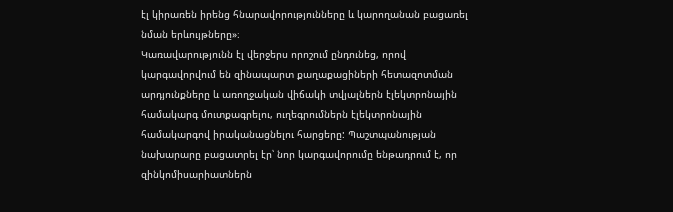էլ կիրառեն իրենց հնարավորությունները և կարողանան բացառել նման երևույթները»։
Կառավարությունն էլ վերջերս որոշում ընդունեց, որով կարգավորվում են զինապարտ քաղաքացիների հետազոտման արդյունքները և առողջական վիճակի տվյալներն էլեկտրոնային համակարգ մուտքագրելու, ուղեգրումներն էլեկտրոնային համակարգով իրականացնելու հարցերը: Պաշտպանության նախարարը բացատրել էր՝ նոր կարգավորումը ենթադրում է, որ զինկոմիսարիատներն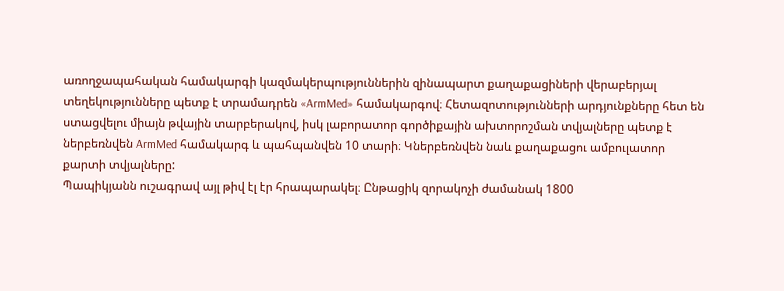առողջապահական համակարգի կազմակերպություններին զինապարտ քաղաքացիների վերաբերյալ տեղեկությունները պետք է տրամադրեն «ArmMed» համակարգով։ Հետազոտությունների արդյունքները հետ են ստացվելու միայն թվային տարբերակով, իսկ լաբորատոր գործիքային ախտորոշման տվյալները պետք է ներբեռնվեն ArmMed համակարգ և պահպանվեն 10 տարի։ Կներբեռնվեն նաև քաղաքացու ամբուլատոր քարտի տվյալները:
Պապիկյանն ուշագրավ այլ թիվ էլ էր հրապարակել։ Ընթացիկ զորակոչի ժամանակ 1800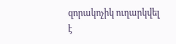զորակոչիկ ուղարկվել է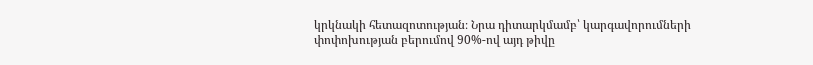կրկնակի հետազոտության։ Նրա դիտարկմամբ՝ կարգավորումների փոփոխության բերումով 90%-ով այդ թիվը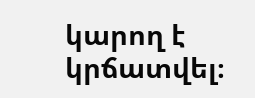կարող է կրճատվել։